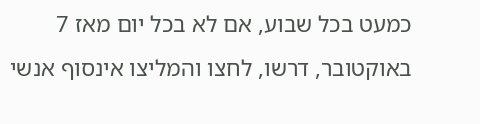כמעט בכל שבוע, אם לא בכל יום מאז 7 באוקטובר, דרשו, לחצו והמליצו אינסוף אנשי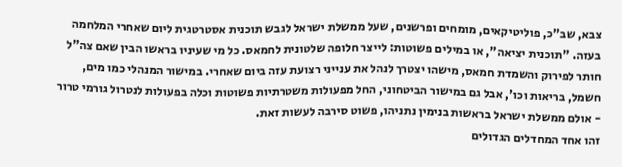צבא, שב"כ, פוליטיקאים, מומחים ופרשנים, שעל ממשלת ישראל לגבש תוכנית אסטרטגית ליום שאחרי המלחמה בעזה. "תוכנית יציאה", או במילים פשוטות: לייצר חלופה שלטונית לחמאס. כל מי שעיניו בראשו הבין שאם צה"ל חותר לפירוק והשמדת חמאס, מישהו יצטרך לנהל את ענייני רצועת עזה ביום שאחרי. במישור המנהלי כמו מים, חשמל, בריאות וכו', אבל גם במישור הביטחוני, החל מפעולות משטרתיות פשוטות וכלה בפעולות לנטרול גורמי טרור - אולם ממשלת ישראל בראשות בנימין נתניהו, פשוט סירבה לעשות זאת.
זהו אחד המחדלים הגדולים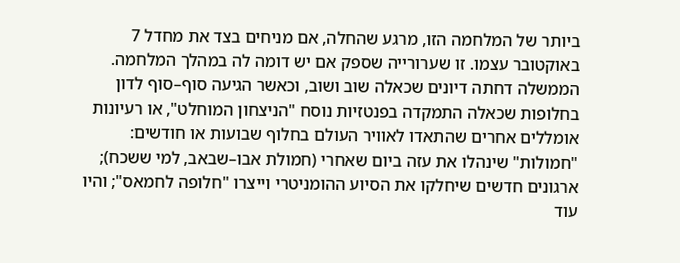ביותר של המלחמה הזו, מרגע שהחלה, אם מניחים בצד את מחדל 7 באוקטובר עצמו. זו שערורייה שספק אם יש דומה לה במהלך המלחמה. הממשלה דחתה דיונים שכאלה שוב ושוב, וכאשר הגיעה סוף–סוף לדון בחלופות שכאלה התמקדה בפנטזיות נוסח "הניצחון המוחלט", או רעיונות אומללים אחרים שהתאדו לאוויר העולם בחלוף שבועות או חודשים: "חמולות" שינהלו את עזה ביום שאחרי (חמולת אבו–שבאב, למי ששכח); ארגונים חדשים שיחלקו את הסיוע ההומניטרי וייצרו "חלופה לחמאס"; והיו עוד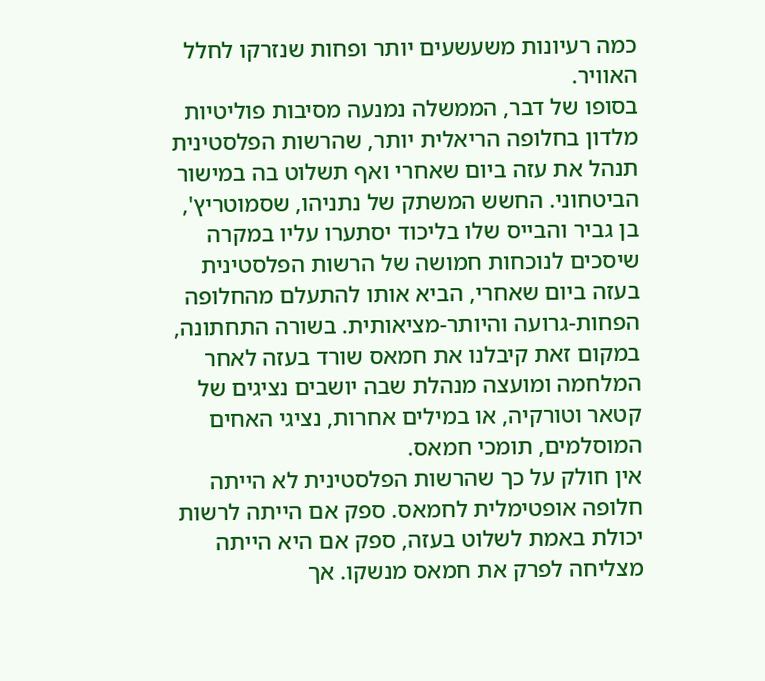כמה רעיונות משעשעים יותר ופחות שנזרקו לחלל האוויר.
בסופו של דבר, הממשלה נמנעה מסיבות פוליטיות מלדון בחלופה הריאלית יותר, שהרשות הפלסטינית תנהל את עזה ביום שאחרי ואף תשלוט בה במישור הביטחוני. החשש המשתק של נתניהו, שסמוטריץ', בן גביר והבייס שלו בליכוד יסתערו עליו במקרה שיסכים לנוכחות חמושה של הרשות הפלסטינית בעזה ביום שאחרי, הביא אותו להתעלם מהחלופה הפחות-גרועה והיותר-מציאותית. בשורה התחתונה, במקום זאת קיבלנו את חמאס שורד בעזה לאחר המלחמה ומועצה מנהלת שבה יושבים נציגים של קטאר וטורקיה, או במילים אחרות, נציגי האחים המוסלמים, תומכי חמאס.
אין חולק על כך שהרשות הפלסטינית לא הייתה חלופה אופטימלית לחמאס. ספק אם הייתה לרשות יכולת באמת לשלוט בעזה, ספק אם היא הייתה מצליחה לפרק את חמאס מנשקו. אך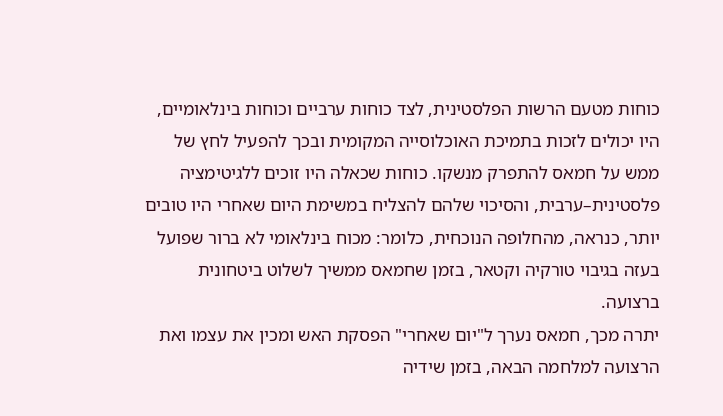כוחות מטעם הרשות הפלסטינית, לצד כוחות ערביים וכוחות בינלאומיים, היו יכולים לזכות בתמיכת האוכלוסייה המקומית ובכך להפעיל לחץ של ממש על חמאס להתפרק מנשקו. כוחות שכאלה היו זוכים ללגיטימציה פלסטינית–ערבית, והסיכוי שלהם להצליח במשימת היום שאחרי היו טובים יותר, כנראה, מהחלופה הנוכחית, כלומר: מכוח בינלאומי לא ברור שפועל בעזה בגיבוי טורקיה וקטאר, בזמן שחמאס ממשיך לשלוט ביטחונית ברצועה.
יתרה מכך, חמאס נערך ל"יום שאחרי" הפסקת האש ומכין את עצמו ואת הרצועה למלחמה הבאה, בזמן שידיה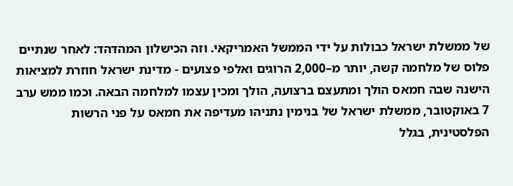של ממשלת ישראל כבולות על ידי הממשל האמריקאי. וזה הכישלון המהדהד: לאחר שנתיים פלוס של מלחמה קשה, יותר מ–2,000 הרוגים ואלפי פצועים - מדינת ישראל חוזרת למציאות הישנה שבה חמאס הולך ומתעצם ברצועה, הולך ומכין עצמו למלחמה הבאה. וכמו ממש ערב 7 באוקטובר, ממשלת ישראל של בנימין נתניהו מעדיפה את חמאס על פני הרשות הפלסטינית, בגלל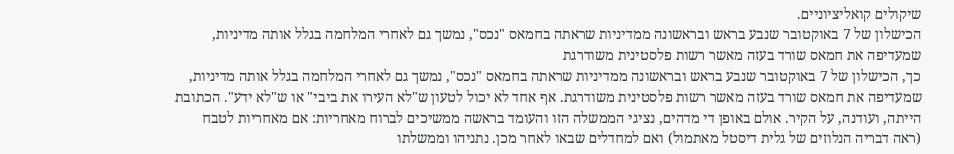שיקולים קואליציוניים.
הכישלון של 7 באוקטובר שנבע בראש ובראשונה ממדיניות שראתה בחמאס "נכס", נמשך גם לאחרי המלחמה בגלל אותה מדיניות, שמעדיפה את חמאס שורד בעזה מאשר רשות פלסטינית משודרגת
כך, הכישלון של 7 באוקטובר שנבע בראש ובראשונה ממדיניות שראתה בחמאס "נכס", נמשך גם לאחרי המלחמה בגלל אותה מדיניות, שמעדיפה את חמאס שורד בעזה מאשר רשות פלסטינית משודרגת. אף אחד לא יכול לטעון ש"לא העירו את ביבי" או ש"לא ידע". הכתובת הייתה, ועודנה, על הקיר. אולם באופן די מדהים, נציגי הממשלה הזו והעומד בראשה ממשיכים לברוח מאחריות: אם מאחריות לטבח (ראה דבריה הנלוזים של גלית דיסטל מאתמול) ואם למחדלים שבאו לאחר מכן. נתניהו וממשלתו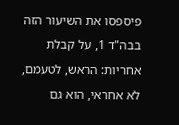פיספסו את השיעור הזה בבה"ד 1, על קבלת אחריות: הראש, לטעמם, לא אחראי, הוא גם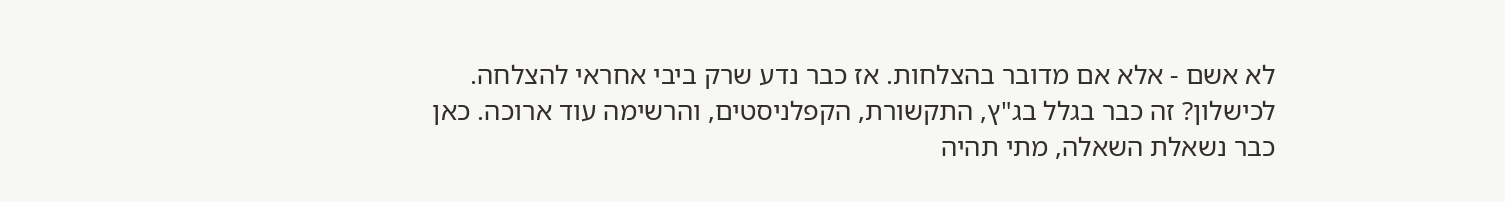לא אשם - אלא אם מדובר בהצלחות. אז כבר נדע שרק ביבי אחראי להצלחה. לכישלון? זה כבר בגלל בג"ץ, התקשורת, הקפלניסטים, והרשימה עוד ארוכה. כאן כבר נשאלת השאלה, מתי תהיה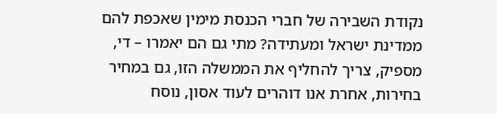נקודת השבירה של חברי הכנסת מימין שאכפת להם ממדינת ישראל ומעתידה? מתי גם הם יאמרו – די, מספיק, צריך להחליף את הממשלה הזו, גם במחיר בחירות, אחרת אנו דוהרים לעוד אסון, נוסח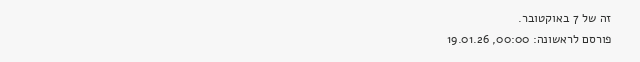זה של 7 באוקטובר.
פורסם לראשונה: 00:00, 19.01.26